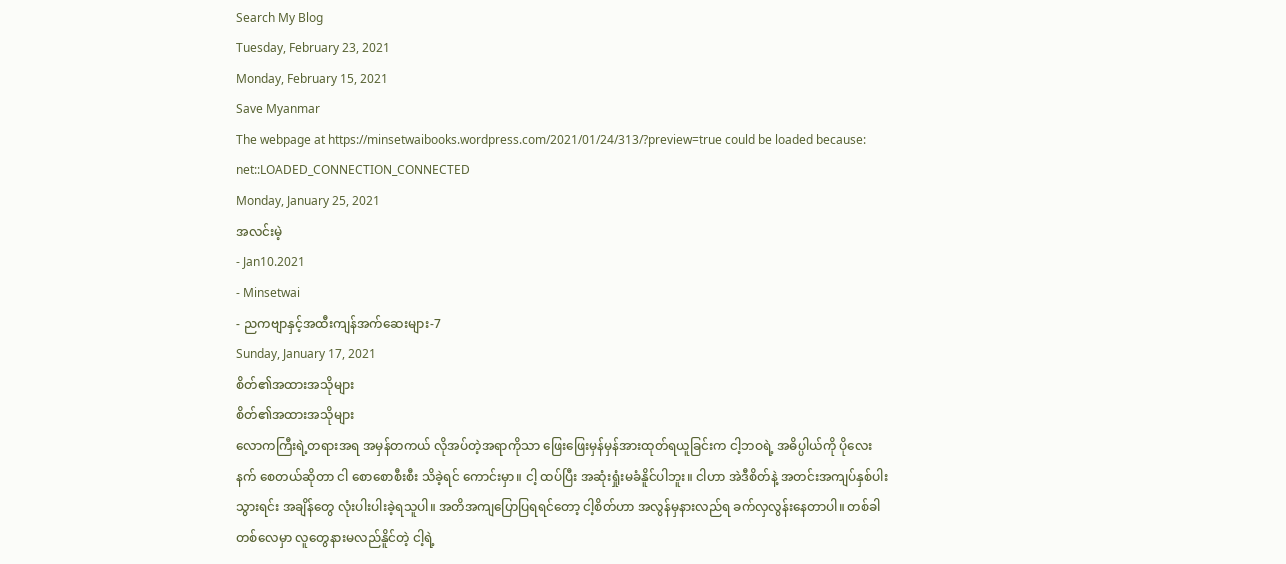Search My Blog
Tuesday, February 23, 2021
Monday, February 15, 2021
Save Myanmar
The webpage at https://minsetwaibooks.wordpress.com/2021/01/24/313/?preview=true could be loaded because:
net::LOADED_CONNECTION_CONNECTED
Monday, January 25, 2021
အလင်းမဲ့
- Jan10.2021
- Minsetwai
- ညကဗျာနှင့်အထီးကျန်အက်ဆေးများ-7
Sunday, January 17, 2021
စိတ်၏အထားအသိုများ
စိတ်၏အထားအသိုများ
လောကကြီးရဲ့တရားအရ အမှန်တကယ် လိုအပ်တဲ့အရာကိုသာ ဖြေးဖြေးမှန်မှန်အားထုတ်ရယူခြင်းက ငါ့ဘဝရဲ့ အဓိပ္ပါယ်ကို ပိုလေးနက် စေတယ်ဆိုတာ ငါ စောစောစီးစီး သိခဲ့ရင် ကောင်းမှာ။ ငါ့ ထပ်ပြီး အဆုံးရှုံးမခံနိူင်ပါဘူး။ ငါဟာ အဲဒီစိတ်နဲ့ အတင်းအကျပ်နှစ်ပါးသွားရင်း အချိန်တွေ လုံးပါးပါးခဲ့ရသူပါ။ အတိအကျပြောပြရရင်တော့ ငါ့စိတ်ဟာ အလွန်မှနားလည်ရ ခက်လှလွန်းနေတာပါ။ တစ်ခါတစ်လေမှာ လူတွေနားမလည်နိူင်တဲ့ ငါ့ရဲ့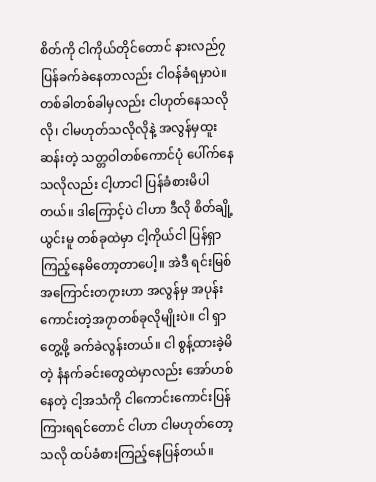စိတ်ကို ငါကိုယ်တိုင်တောင် နားလည်၇ပြန်ခက်ခဲနေတာလည်း ငါဝန်ခံရမှာပဲ။ တစ်ခါတစ်ခါမှလည်း ငါဟုတ်နေသလိုလို၊ ငါမဟုတ်သလိုလိုနဲ့ အလွန်မှထူးဆန်းတဲ့ သတ္တဝါတစ်ကောင်ပုံ ပေါ်က်နေသလိုလည်း ငါ့ဟာငါ ပြန်ခံစားမိပါတယ်။ ဒါကြောင့်ပဲ ငါဟာ ဒီလို စိတ်ချို့ယွင်းမူ တစ်ခုထဲမှာ ငါ့ကိုယ်ငါ ပြန်ရှာကြည့်နေမိတော့တာပေါ့။ အဲဒီ ရင်းမြစ် အကြောင်းတ၇ားဟာ အလွန်မှ အပုန်းကောင်းတဲ့အ၇ာတစ်ခုလိုမျိုးပဲ။ ငါ ရှာတွေ့ဖို့ ခက်ခဲလွန်းတယ်။ ငါ စွန့်ထားခဲ့မိတဲ့ နံနက်ခင်းတွေထဲမှာလည်း အော်ဟစ်နေတဲ့ ငါ့အသံကို ငါကောင်းကောင်းပြန်ကြားရရင်တောင် ငါဟာ ငါမဟုတ်တော့သလို ထပ်ခံစားကြည့်နေပြန်တယ်။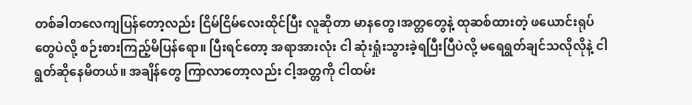တစ်ခါတလေကျပြန်တော့လည်း ငြိမ်ငြိမ်လေးထိုင်ပြီး လူဆိုတာ မာနတွေ၊အတ္တတွေနဲ့ ထုဆစ်ထားတဲ့ ဖယောင်းရုပ်တွေပဲလို့ စဉ်းစားကြည့်မိပြန်ရော။ ပြီးရင်တော့ အရာအားလုံး ငါ ဆုံးရှုံးသွားခဲ့ရပြီးပြီပဲလို့ မရေရွတ်ချင်သလိုလိုနဲ့ ငါရွတ်ဆိုနေမိတယ်။ အချိန်တွေ ကြာလာတော့လည်း ငါ့အတ္တကို ငါထမ်း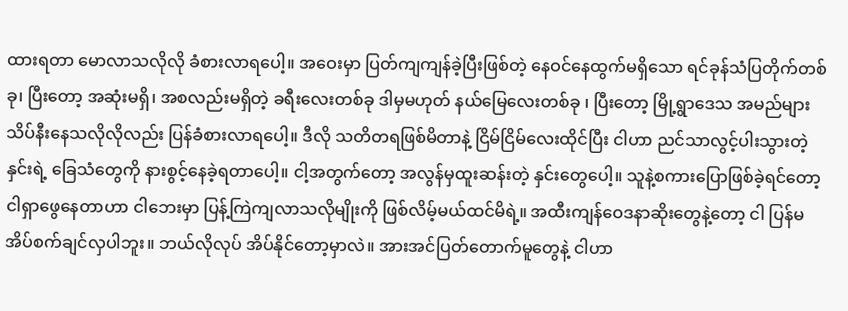ထားရတာ မောလာသလိုလို ခံစားလာရပေါ့။ အဝေးမှာ ပြတ်ကျကျန်ခဲ့ပြီးဖြစ်တဲ့ နေဝင်နေထွက်မရှိသော ရင်ခုန်သံပြတိုက်တစ်ခု၊ ပြီးတော့ အဆုံးမရှိ၊ အစလည်းမရှိတဲ့ ခရီးလေးတစ်ခု ဒါမှမဟုတ် နယ်မြေလေးတစ်ခု ၊ ပြီးတော့ မြို့ရွာဒေသ အမည်များ သိပ်နီးနေသလိုလိုလည်း ပြန်ခံစားလာရပေါ့။ ဒီလို သတိတရဖြစ်မိတာနဲ့ ငြိမ်ငြိမ်လေးထိုင်ပြီး ငါဟာ ညင်သာလွင့်ပါးသွားတဲ့ နှင်းရဲ့ ခြေသံတွေကို နားစွင့်နေခဲ့ရတာပေါ့။ ငါ့အတွက်တော့ အလွန်မှထူးဆန်းတဲ့ နှင်းတွေပေါ့။ သူနဲ့စကားပြောဖြစ်ခဲ့ရင်တော့ ငါရှာဖွေနေတာဟာ ငါဘေးမှာ ပြန့်ကြဲကျလာသလိုမျိုးကို ဖြစ်လိမ့်မယ်ထင်မိရဲ့။ အထီးကျန်ဝေဒနာဆိုးတွေနဲ့တော့ ငါ ပြန်မအိပ်စက်ချင်လှပါဘူး။ ဘယ်လိုလုပ် အိပ်နိုင်တော့မှာလဲ။ အားအင်ပြတ်တောက်မူတွေနဲ့ ငါဟာ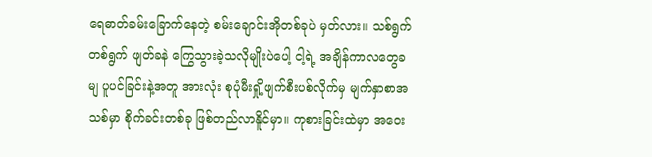ရေဓာတ်ခမ်းခြောက်နေတဲ့ စမ်းချောင်းအိုတစ်ခုပဲ မှတ်လား။ သစ်ရွက်တစ်ရွက် ဖျတ်ခနဲ ကြွေသွားခဲ့သလိုမျိုးပဲပေါ့ ငါ့ရဲ့ အချိန်ကာလတွေခမျ ပူပင်ခြင်းနဲ့အတူ အားလုံး စုပုံမီးရှို့ဖျက်စီးပစ်လိုက်မှ မျက်နှာစာအသစ်မှာ စိုက်ခင်းတစ်ခု ဖြစ်တည်လာနိူင်မှာ။ ကုစားခြင်းထဲမှာ အဝေး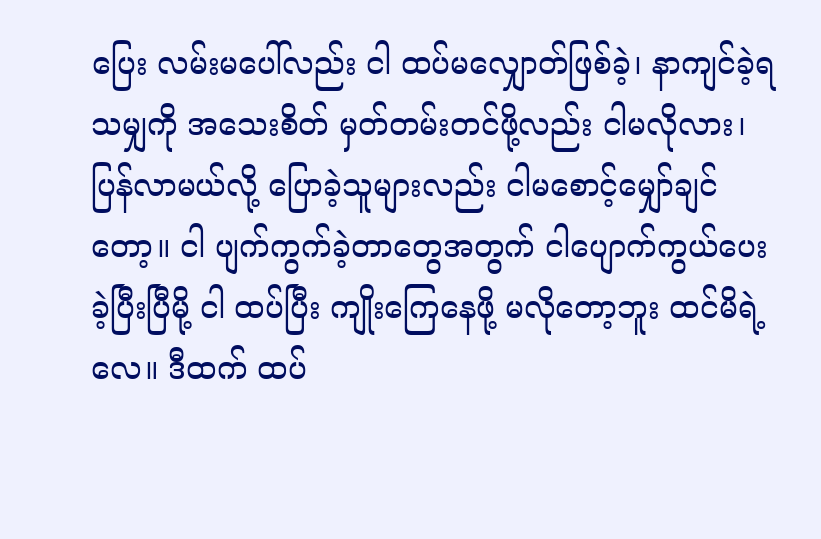ပြေး လမ်းမပေါ်လည်း ငါ ထပ်မလျှောတ်ဖြစ်ခဲ့၊ နာကျင်ခဲ့ရသမျှကို အသေးစိတ် မှတ်တမ်းတင်ဖို့လည်း ငါမလိုလား၊ ပြန်လာမယ်လို့ ပြောခဲ့သူများလည်း ငါမစောင့်မျှော်ချင်တော့။ ငါ ပျက်ကွက်ခဲ့တာတွေအတွက် ငါပျောက်ကွယ်ပေးခဲ့ပြီးပြီမို့ ငါ ထပ်ပြီး ကျိုးကြေနေဖို့ မလိုတော့ဘူး ထင်မိရဲ့လေ။ ဒီထက် ထပ်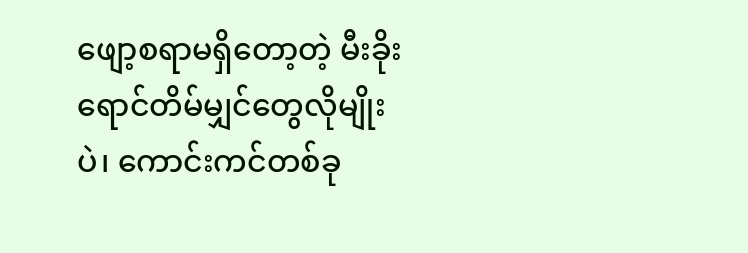ဖျော့စရာမရှိတော့တဲ့ မီးခိုးရောင်တိမ်မျှင်တွေလိုမျိုးပဲ၊ ကောင်းကင်တစ်ခု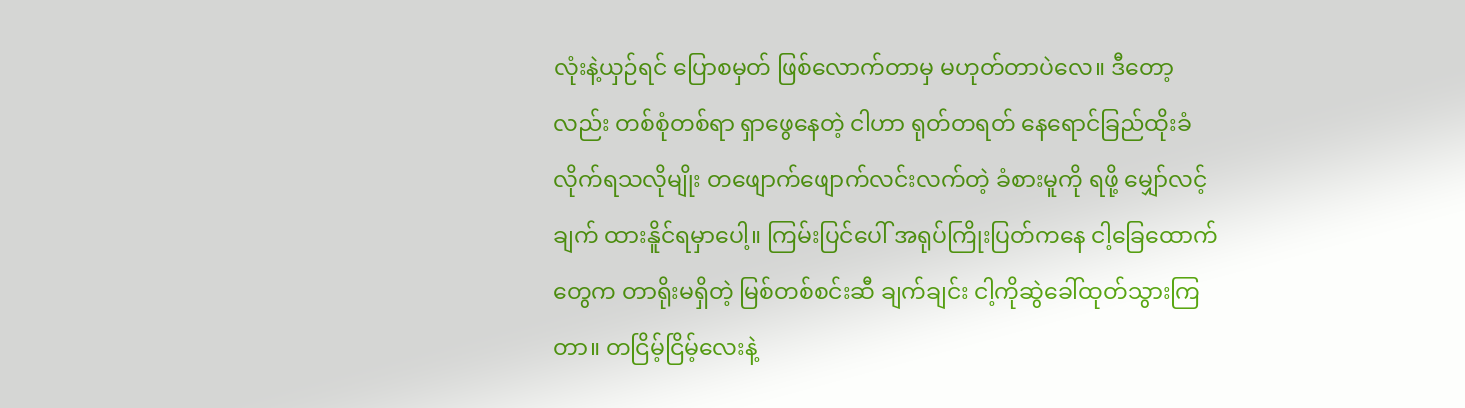လုံးနဲ့ယှဉ်ရင် ပြောစမှတ် ဖြစ်လောက်တာမှ မဟုတ်တာပဲလေ။ ဒီတော့လည်း တစ်စုံတစ်ရာ ရှာဖွေနေတဲ့ ငါဟာ ရုတ်တရတ် နေရောင်ခြည်ထိုးခံလိုက်ရသလိုမျိုး တဖျောက်ဖျောက်လင်းလက်တဲ့ ခံစားမူကို ရဖို့ မျှော်လင့်ချက် ထားနိူင်ရမှာပေါ့။ ကြမ်းပြင်ပေါ် အရုပ်ကြိုးပြတ်ကနေ ငါ့ခြေထောက်တွေက တာရိုးမရှိတဲ့ မြစ်တစ်စင်းဆီ ချက်ချင်း ငါ့ကိုဆွဲခေါ်ထုတ်သွားကြတာ။ တငြိမ့်ငြိမ့်လေးနဲ့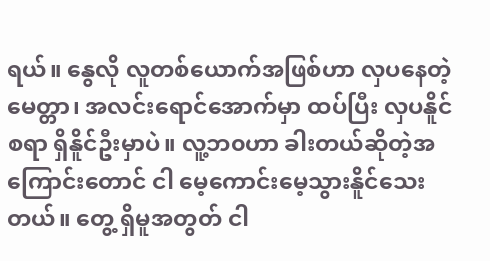ရယ်။ နွေလို လူတစ်ယောက်အဖြစ်ဟာ လှပနေတဲ့ မေတ္တာ၊ အလင်းရောင်အောက်မှာ ထပ်ပြီး လှပနိူင်စရာ ရှိနိူင်ဦးမှာပဲ။ လူ့ဘ၀ဟာ ခါးတယ်ဆိုတဲ့အကြောင်းတောင် ငါ မေ့ကောင်းမေ့သွားနိူင်သေးတယ်။ တွေ့ ရှိမူအတွတ် ငါ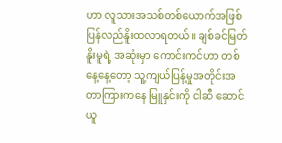ဟာ လူသားအသစ်တစ်ယောက်အဖြစ် ပြန်လည်နိူးထလာရတယ်။ ချစ်ခင်မြတ်နိူးမူရဲ့ အဆုံးမှာ ကောင်းကင်ဟာ တစ်နေ့နေ့တော့ သူ့ကျယ်ပြန့်မှုအတိုင်းအတာကြားကနေ မြူနှင်းကို ငါဆီ ဆောင်ယူ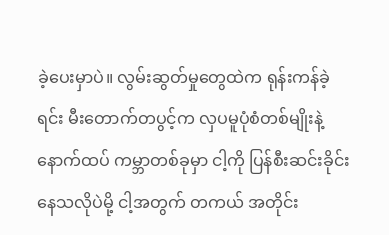ခဲ့ပေးမှာပဲ။ လွမ်းဆွတ်မှုတွေထဲက ရုန်းကန်ခဲ့ရင်း မီးတောက်တပွင့်က လှပမူပုံစံတစ်မျိုးနဲ့ နောက်ထပ် ကမ္ဘာတစ်ခုမှာ ငါ့ကို ပြန်စီးဆင်းခိုင်းနေသလိုပဲမို့ ငါ့အတွက် တကယ် အတိုင်း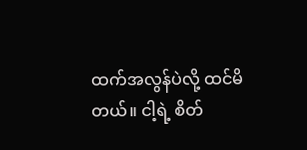ထက်အလွန်ပဲလို့ ထင်မိတယ်။ ငါ့ရဲ့ စိတ်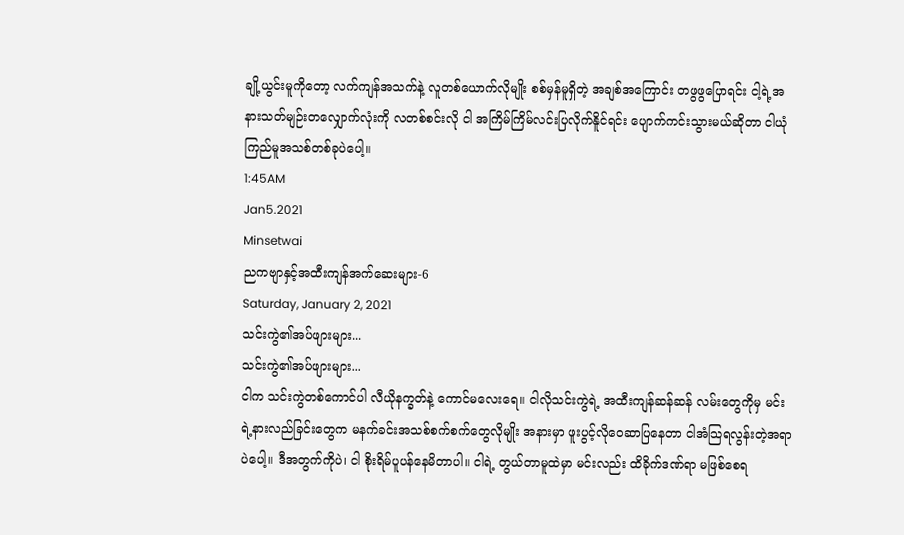ချို့ယွင်းမူကိုတော့ လက်ကျန်အသက်နဲ့ လူတစ်ယောက်လိုမျိုး စစ်မှန်မူရှိတဲ့ အချစ်အကြောင်း တဖွဖွပြောရင်း ငါ့ရဲ့အနားသတ်မျဉ်းတလျှောက်လုံးကို လတစ်စင်းလို ငါ အကြိမ်ကြိမ်လင်းပြလိုက်နိူင်ရင်း ပျောက်ကင်းသွားမယ်ဆိုတာ ငါယုံကြည်မူအသစ်တစ်ခုပဲပေါ့။
1:45AM
Jan5.2021
Minsetwai
ညကဗျာနှင့်အထီးကျန်အက်ဆေးများ-6
Saturday, January 2, 2021
သင်းကွဲ၏အပ်ဖျားများ...
သင်းကွဲ၏အပ်ဖျားများ...
ငါက သင်းကွဲတစ်ကောင်ပါ လီယိုနက္ခတ်နဲ့ ကောင်မလေးရေ။ ငါလိုသင်းကွဲရဲ့ အထီးကျန်ဆန်ဆန် လမ်းတွေကိုမှ မင်းရဲ့နားလည်ခြင်းတွေက မနက်ခင်းအသစ်စက်စက်တွေလိုမျိုး အနားမှာ ဖူးပွင့်လိုဝေဆာပြနေတာ ငါအံသြရလွန်းတဲ့အရာပဲပေါ့။ ဒီအတွက်ကိုပဲ၊ ငါ စိုးရိမ်ပူပန်နေမိတာပါ။ ငါရဲ့ တွယ်တာမူထဲမှာ မင်းလည်း ထိခိုက်ဒဏ်ရာ မဖြစ်စေရ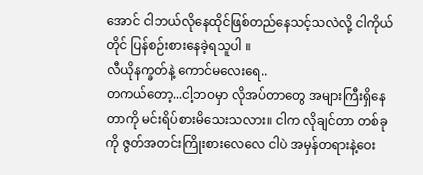အောင် ငါဘယ်လိုနေထိုင်ဖြစ်တည်နေသင့်သလဲလို့ ငါကိုယ်တိုင် ပြန်စဉ်းစားနေခဲ့ရသူပါ ။
လီယိုနက္ခတ်နဲ့ ကောင်မလေးရေ..
တကယ်တော့...ငါ့ဘဝမှာ လိုအပ်တာတွေ အများကြီးရှိနေတာကို မင်းရိပ်စားမိသေးသလား။ ငါက လိုချင်တာ တစ်ခုကို ဇွတ်အတင်းကြိုးစားလေလေ ငါပဲ အမှန်တရားနဲ့ဝေး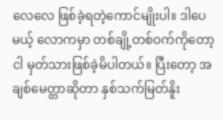လေလေ ဖြစ်ခဲ့ရတဲ့ကောင်မျိုးပါ။ ဒါပေမယ့် လောကမှာ တစ်ချို့တစ်ဝက်ကိုတော့ ငါ မှတ်သားဖြစ်ခဲ့မိပါတယ်။ ပြီးတော့ အချစ်မေတ္တာဆိုတာ နှစ်သက်မြတ်နိူး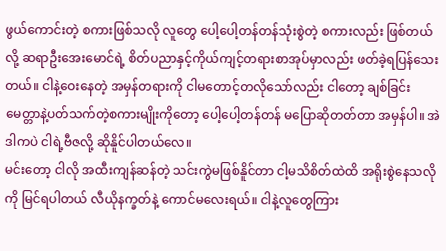ဖွယ်ကောင်းတဲ့ စကားဖြစ်သလို လူတွေ ပေါ့ပေါ့တန်တန်သုံးစွဲတဲ့ စကားလည်း ဖြစ်တယ်လို့ ဆရာဦးအေးမောင်ရဲ့ စိတ်ပညာနှင့်ကိုယ်ကျင့်တရားစာအုပ်မှာလည်း ဖတ်ခဲ့ရပြန်သေးတယ်။ ငါနဲ့ဝေးနေတဲ့ အမှန်တရားကို ငါမတောင့်တလိုသော်လည်း ငါတော့ ချစ်ခြင်းမေတ္တာနဲ့ပတ်သက်တဲ့စကားမျိုးကိုတော့ ပေါ့ပေါ့တန်တန် မပြောဆိုတတ်တာ အမှန်ပါ။ အဲဒါကပဲ ငါရဲ့ဗီဇလို့ ဆိုနိူင်ပါတယ်လေ။
မင်းတော့ ငါလို အထီးကျန်ဆန်တဲ့ သင်းကွဲမဖြစ်နိူင်တာ ငါ့မသိစိတ်ထဲထိ အရိုးစွဲနေသလိုကို မြင်ရပါတယ် လီယိုနက္ခတ်နဲ့ ကောင်မလေးရယ်။ ငါနဲ့လူတွေကြား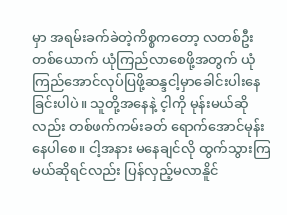မှာ အရမ်းခက်ခဲတဲ့ကိစ္စကတော့ လတစ်ဦးတစ်ယောက် ယုံကြည်လာစေဖို့အတွက် ယုံကြည်အောင်လုပ်ပြဖို့ဆန္ဒငါ့မှာခေါင်းပါးနေခြင်းပါပဲ။ သူတို့အနေနဲ့ င့ါကို မုန်းမယ်ဆိုလည်း တစ်ဖက်ကမ်းခတ် ရောက်အောင်မုန်းနေပါစေ။ ငါ့အနား မနေချင်လို ထွက်သွားကြမယ်ဆိုရင်လည်း ပြန်လှည့်မလာနိူင်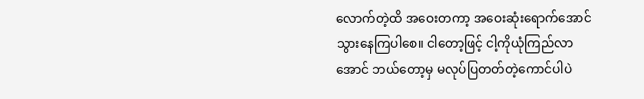လောက်တဲ့ထိ အဝေးတကာ့ အဝေးဆုံးရောက်အောင် သွားနေကြပါစေ။ ငါတော့ဖြင့် ငါ့ကိုယုံကြည်လာအောင် ဘယ်တော့မှ မလုပ်ပြတတ်တဲ့ကောင်ပါပဲ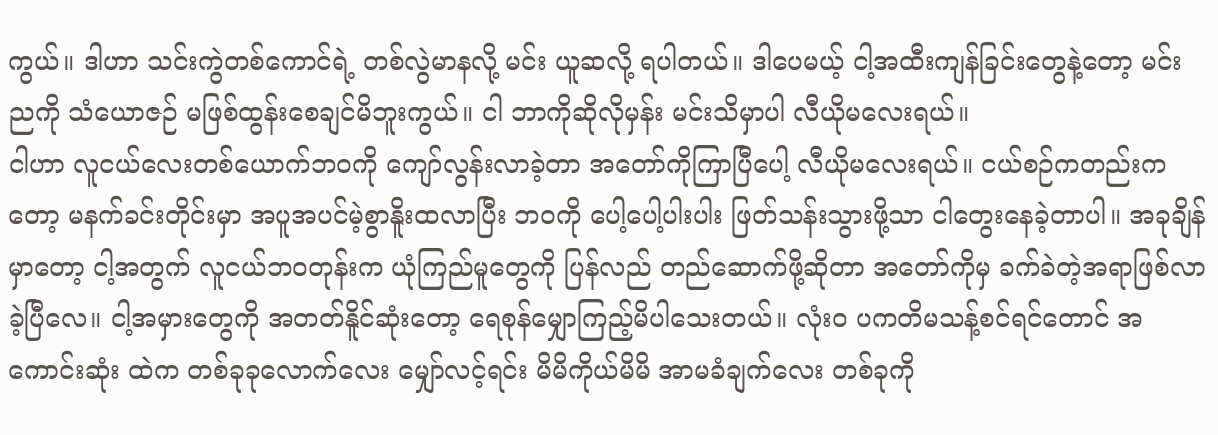ကွယ်။ ဒါဟာ သင်းကွဲတစ်ကောင်ရဲ့ တစ်လွဲမာနလို့ မင်း ယူဆလို့ ရပါတယ်။ ဒါပေမယ့် ငါ့အထီးကျန်ခြင်းတွေနဲ့တော့ မင်းညကို သံယောဇဉ် မဖြစ်ထွန်းစေချင်မိဘူးကွယ်။ ငါ ဘာကိုဆိုလိုမှန်း မင်းသိမှာပါ လီယိုမလေးရယ်။
ငါဟာ လူငယ်လေးတစ်ယောက်ဘဝကို ကျော်လွန်းလာခဲ့တာ အတော်ကိုကြာပြီပေါ့ လီယိုမလေးရယ်။ ငယ်စဉ်ကတည်းကတော့ မနက်ခင်းတိုင်းမှာ အပူအပင်မဲ့စွာနိူးထလာပြီး ဘဝကို ပေါ့ပေါ့ပါးပါး ဖြတ်သန်းသွားဖို့သာ ငါတွေးနေခဲ့တာပါ။ အခုချိန်မှာတော့ ငါ့အတွက် လူငယ်ဘဝတုန်းက ယုံကြည်မူတွေကို ပြန်လည် တည်ဆောက်ဖို့ဆိုတာ အတော်ကိုမှ ခက်ခဲတဲ့အရာဖြစ်လာခဲ့ပြီလေ။ ငါ့အမှားတွေကို အတတ်နိူင်ဆုံးတော့ ရေစုန်မျှောကြည့်မိပါသေးတယ်။ လုံးဝ ပကတိမသန့်စင်ရင်တောင် အကောင်းဆုံး ထဲက တစ်ခုခုလောက်လေး မျှော်လင့်ရင်း မိမိကိုယ်မိမိ အာမခံချက်လေး တစ်ခုကို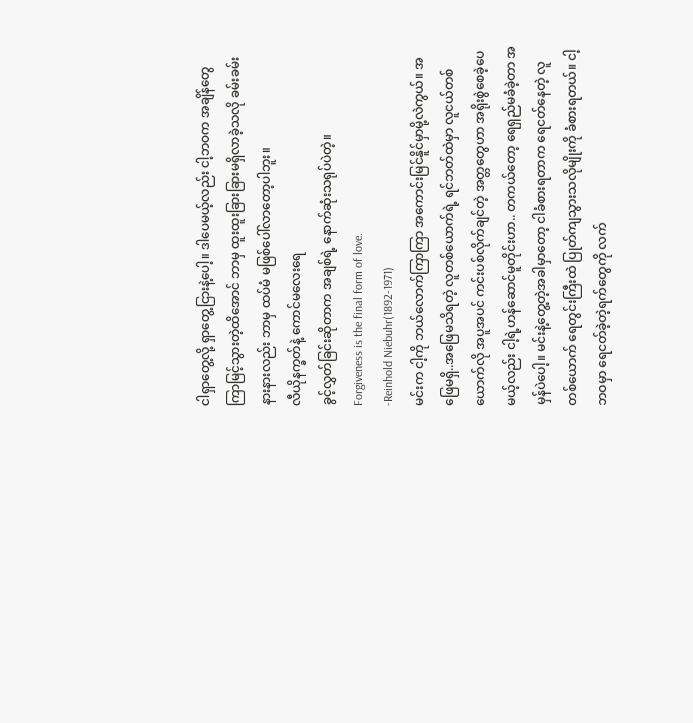ငါရှာတွေ့လို့ ရှာတွေ့ငြားနဲ့ပေါ့။ ဒါပေမယ့်လည်း ငါ့ဘဝက အချိန်တွေ ကြာမြင့်သွားတဲ့ထိအောင် ဘာမှ ထူးထူးခြားခြားမရှိလာခဲ့သလို ခမ်းခမ်းနားနားလည်း ဘာမှ ထပ်မံ မဖြစ်ပေါ်လာတော့ပါဘူး။
လီယိုနက္ခတ်နဲ့ ကောင်မလေးရေ
ခွင့်လွှတ်ခြင်းဆိုတာက အချစ်ရဲ့ နောက်ဆုံးသရုပ်ပဲတဲ့။
Forgiveness is the final form of love.
-Reinhold Niebuhr(1892-1971)
မင်းက ငါ့ကို ဘယ်လောက်ကြာကြာ အကောင်းမြင်နိူင်မှာမို့လဲကွယ်။ အဖြေမရှိ..အဖြေမသိရတဲ့ လူတစ်ယောက်ရဲ့ ရင်ဘတ်ထဲမှာ လူငယ်တစ်ယောက်လို အပူအပင် ကင်းပစ်လိုက်ချင်တဲ့ အတ္တတွေဟာ အရိုးစွဲစေခဲ့ပေမယ့်လည်း ငါ့ရဲ့ဟန်ဆောင်မူတိုင်းဟာ.. တကယ်တော့ ရေရှည်မခံခဲ့တာ အမှန်ပဲပေါ့။ မင်းနဲ့တွေ့တဲ့အခါမှာတော့ ငါခံစားရတာက ရေငတ်နေတဲ့ လူတစ်ယောက် ရေတွင်းကြီးထဲ ပြုတ်ကျသွားသလိုမျိုးကို ခံစားရတယ်။ ငါ့ဘဝမှာ ရေငတ်ခဲ့တဲ့ရက်တွေကို လက်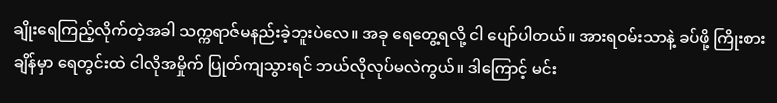ချိုးရေကြည့်လိုက်တဲ့အခါ သက္ကရာဇ်မနည်းခဲ့ဘူးပဲလေ။ အခု ရေတွေ့ရလို့ ငါ ပျော်ပါတယ်။ အားရဝမ်းသာနဲ့ ခပ်ဖို့ ကြိုးစားချိန်မှာ ရေတွင်းထဲ ငါလိုအမှိုက် ပြုတ်ကျသွားရင် ဘယ်လိုလုပ်မလဲကွယ်။ ဒါကြောင့် မင်း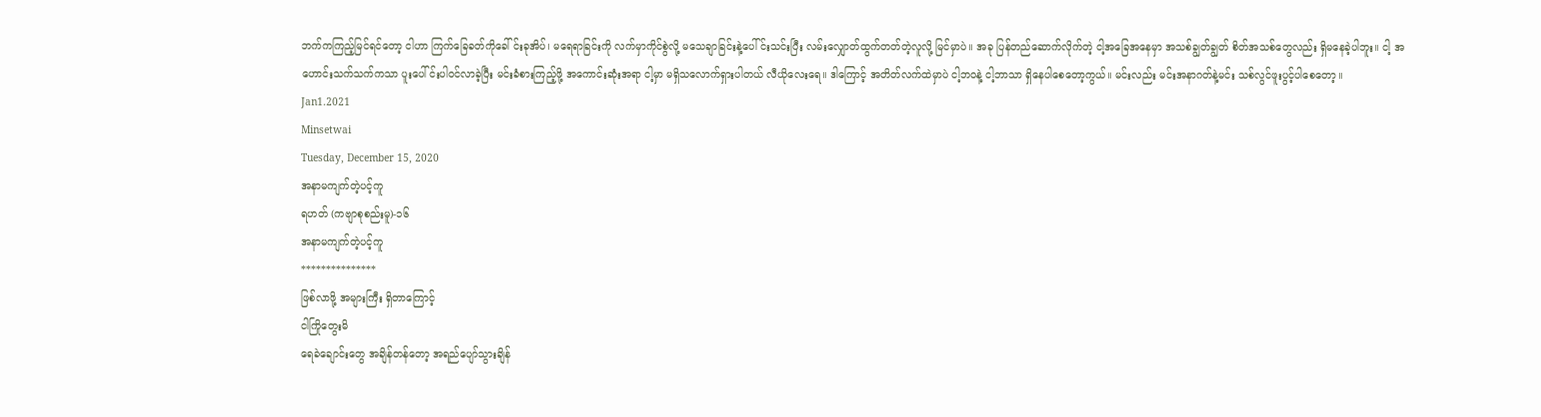ဘက်ကကြည့်မြင်ရင်တော့ ငါဟာ ကြက်ခြေခတ်ကိုခေါ်င်းခုအိပ်၊ မရေရာခြင်းကို လက်မှာကိုင်စွဲလို့ မသေချာခြင်းနဲ့ပေါ်င်းသင်းပြီး လမ်းလျှောတ်ထွက်တတ်တဲ့လူလို့ မြင်မှာပဲ။ အခု ပြန်တည်ဆောက်လိုက်တဲ့ ငါ့အခြေအနေမှာ အသစ်ချွတ်ချွတ် စိတ်အသစ်တွေလည်း ရှိမနေခဲ့ပါဘူး။ ငါ့ အဟောင်းသက်သက်ကသာ ပူးပေါ်င်းပါဝင်လာခဲ့ပြီး မင်းခံစားကြည့်ဖို့ အကောင်းဆုံးအရာ ငါ့မှာ မရှိသလောက်ရှားပါတယ် လီယိုလေးရေ။ ဒါကြောင့် အတိတ်လက်ထဲမှာပဲ ငါ့ဘဝနဲ့ ငါ့ဘာသာ ရှိနေပါစေတော့ကွယ်။ မင်းလည်း မင်းအနာဂတ်နဲ့မင်း သစ်လွင်ဖူးပွင့်ပါစေတော့။
Jan1.2021
Minsetwai
Tuesday, December 15, 2020
အနာမကျက်တဲ့ပင့်ကူ
ရဟတ် (ကဗျာစုစည်းမူ)-၁၆
အနာမကျက်တဲ့ပင့်ကူ
***************
ဖြစ်လာဖို့ အများကြီး ရှိတာကြောင့်
ငါကြိုတွေးမိ
ရေခဲချောင်းတွေ အချိန်တန်တော့ အရည်ပျော်သွားချိန်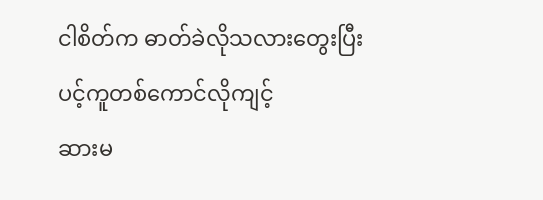ငါစိတ်က ဓာတ်ခဲလိုသလားတွေးပြီး
ပင့်ကူတစ်ကောင်လိုကျင့်
ဆားမ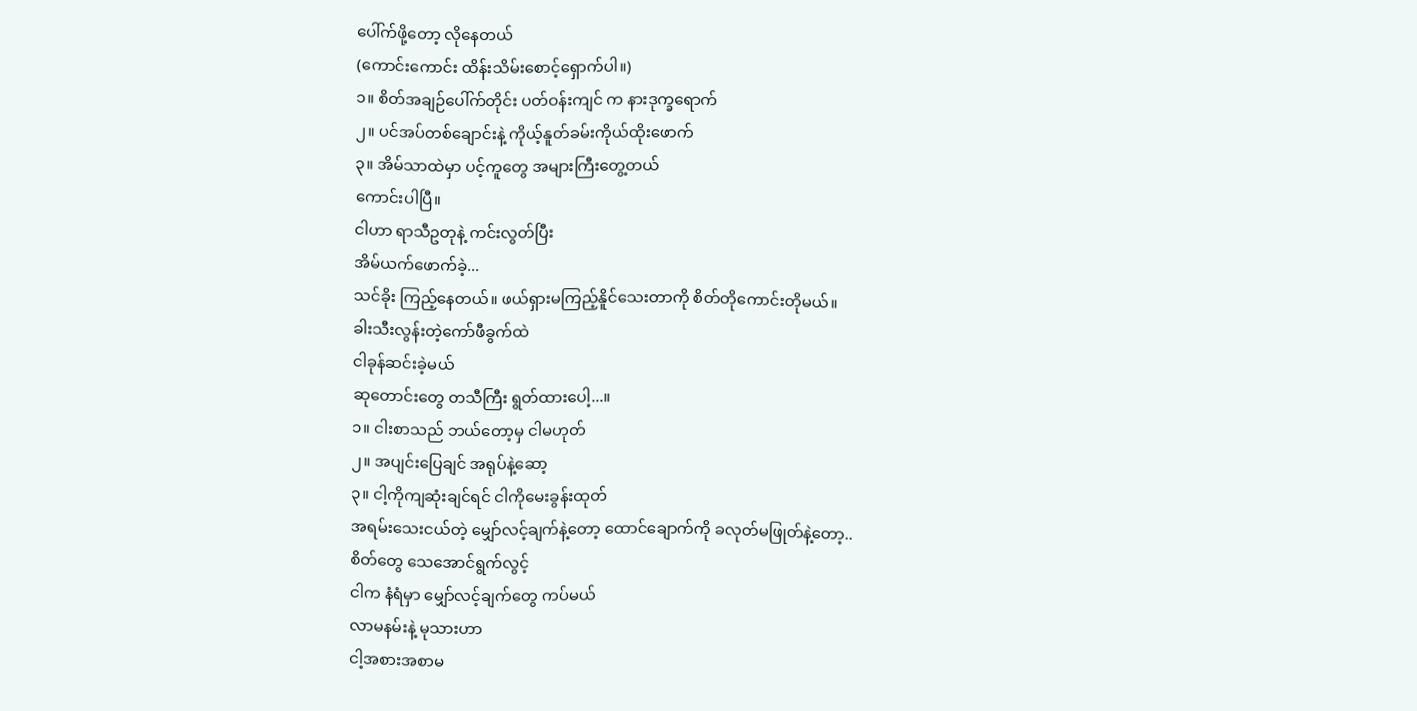ပေါ်က်ဖို့တော့ လိုနေတယ်
(ကောင်းကောင်း ထိန်းသိမ်းစောင့်ရှောက်ပါ။)
၁။ စိတ်အချဉ်ပေါ်က်တိုင်း ပတ်ဝန်းကျင် က နားဒုက္ခရောက်
၂။ ပင်အပ်တစ်ချောင်းနဲ့ ကိုယ့်နူတ်ခမ်းကိုယ်ထိုးဖောက်
၃။ အိမ်သာထဲမှာ ပင့်ကူတွေ အများကြီးတွေ့တယ်
ကောင်းပါပြီ။
ငါဟာ ရာသီဥတုနဲ့ ကင်းလွတ်ပြီး
အိမ်ယက်ဖောက်ခဲ့...
သင်ခိုး ကြည့်နေတယ်။ ဖယ်ရှားမကြည့်နိူင်သေးတာကို စိတ်တိုကောင်းတိုမယ်။
ခါးသီးလွန်းတဲ့ကော်ဖီခွက်ထဲ
ငါခုန်ဆင်းခဲ့မယ်
ဆုတောင်းတွေ တသီကြီး ရွတ်ထားပေါ့...။
၁။ ငါးစာသည် ဘယ်တော့မှ ငါမဟုတ်
၂။ အပျင်းပြေချင် အရုပ်နဲ့ဆော့
၃။ ငါ့ကိုကျဆုံးချင်ရင် ငါကိုမေးခွန်းထုတ်
အရမ်းသေးငယ်တဲ့ မျှော်လင့်ချက်နဲ့တော့ ထောင်ချောက်ကို ခလုတ်မဖြုတ်နဲ့တော့..
စိတ်တွေ သေအောင်ရွက်လွင့်
ငါက နံရံမှာ မျှော်လင့်ချက်တွေ ကပ်မယ်
လာမနမ်းနဲ့ မုသားဟာ
ငါ့အစားအစာမ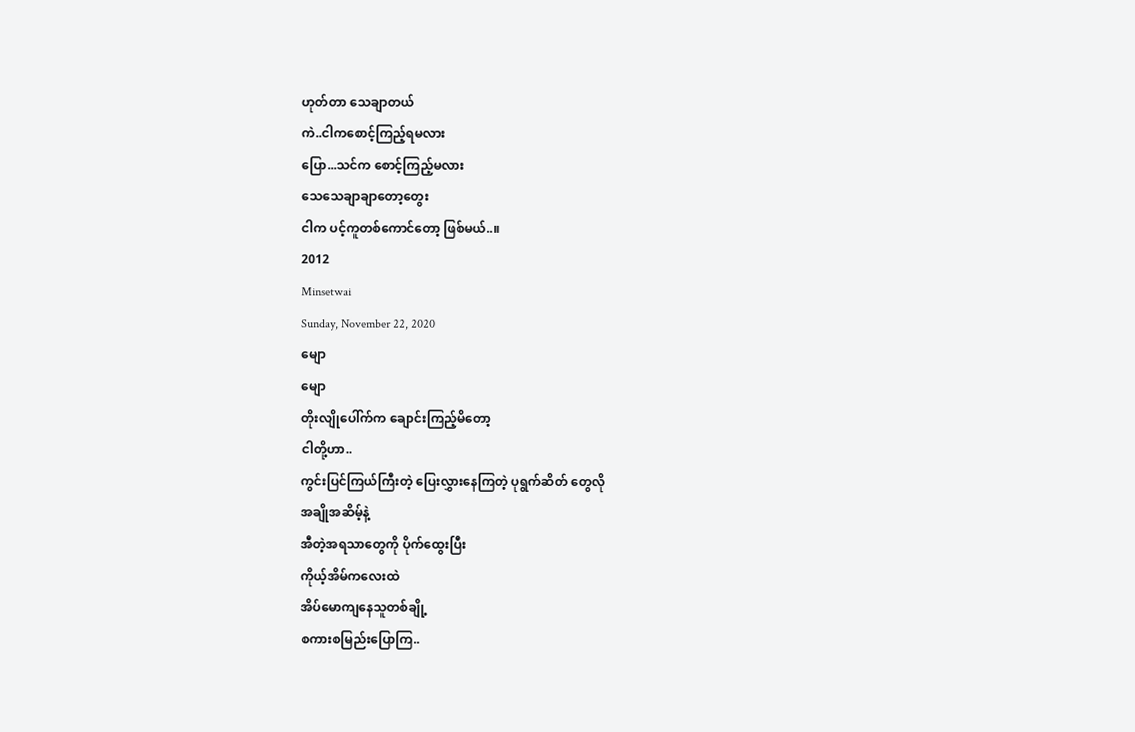ဟုတ်တာ သေချာတယ်
ကဲ..ငါကစောင့်ကြည့်ရမလား
ပြော...သင်က စောင့်ကြည့်မလား
သေသေချာချာတော့တွေး
ငါက ပင့်ကူတစ်ကောင်တော့ ဖြစ်မယ်..။
2012
Minsetwai
Sunday, November 22, 2020
မျော
မျော
တိုးလျိုပေါ်က်က ချောင်းကြည့်မိတော့
ငါတို့ဟာ..
ကွင်းပြင်ကြယ်ကြီးတဲ့ ပြေးလွှားနေကြတဲ့ ပုရွက်ဆိတ် တွေလို
အချိုအဆိမ့်နဲ့
အီတဲ့အရသာတွေကို ပိုက်ထွေးပြီး
ကိုယ့်အိမ်ကလေးထဲ
အိပ်မောကျနေသူတစ်ချို့
စကားစမြည်းပြောကြ..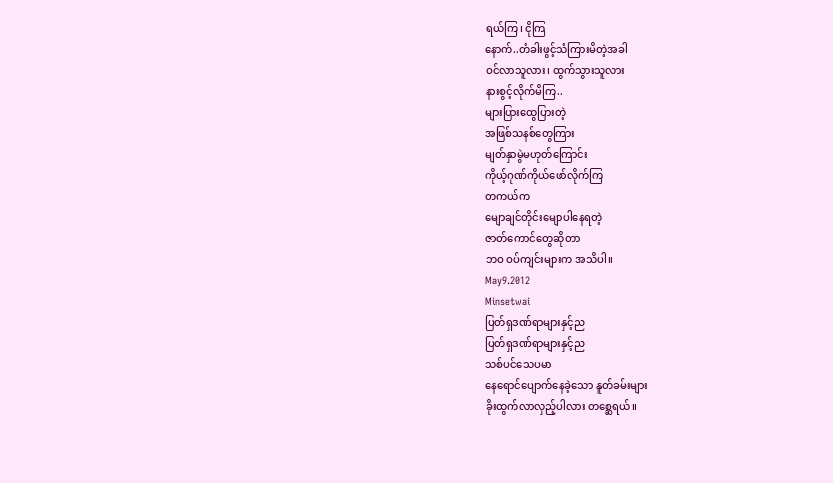ရယ်ကြ၊ ငိုကြ
နောက်..တံခါးဖွင့်သံကြားမိတဲ့အခါ
ဝင်လာသူလား၊ ထွက်သွားသူလား
နားစွင့်လိုက်မိကြ..
များပြားထွေပြားတဲ့
အဖြစ်သနစ်တွေကြား
မျတ်နှာမွဲမဟုတ်ကြောင်း
ကိုယ့်ဂုဏ်ကိုယ်ဖော်လိုက်ကြ
တကယ်က
မျောချင်တိုင်းမျောပါနေရတဲ့
ဇာတ်ကောင်တွေဆိုတာ
ဘဝ ဝပ်ကျင်းများက အသိပါ။
May9.2012
Minsetwai
ပြတ်ရှဒဏ်ရာများနှင့်ည
ပြတ်ရှဒဏ်ရာများနှင့်ည
သစ်ပင်သေပမာ
နေရောင်ပျောက်နေခဲ့သော နူတ်ခမ်းများ
ခိုးထွက်လာလှည့်ပါလား တစ္ဆေရယ်။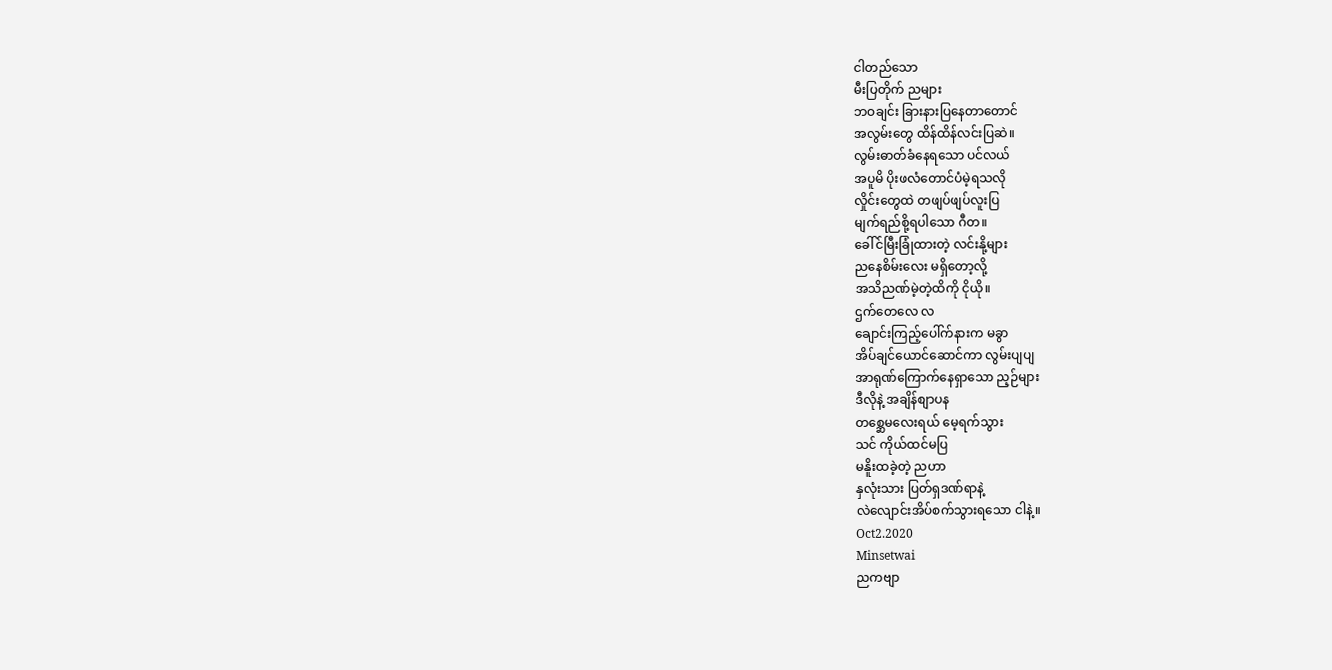ငါတည်သော
မီးပြတိုက် ညများ
ဘဝချင်း ခြားနားပြနေတာတောင်
အလွမ်းတွေ ထိန်ထိန်လင်းပြဆဲ။
လွမ်းဓာတ်ခံနေရသော ပင်လယ်
အပူမိ ပိုးဖလံတောင်ပံမဲ့ရသလို
လှိုင်းတွေထဲ တဖျပ်ဖျပ်လူးပြ
မျက်ရည်စို့ရပါသော ဂီတ။
ခေါ်င်မြီးခြုံထားတဲ့ လင်းနို့များ
ညနေစိမ်းလေး မရှိတော့လို့
အသိညဏ်မဲ့တဲ့ထိကို ငိုယို။
ဌက်တေလေ လ
ချောင်းကြည့်ပေါ်က်နားက မခွာ
အိပ်ချင်ယောင်ဆောင်ကာ လွမ်းပျပျ
အာရုဏ်ကြောက်နေရှာသော ည့ဉ်များ
ဒီလိုနဲ့ အချိန်စျာပန
တစ္ဆေမလေးရယ် မေ့ရက်သွား
သင် ကိုယ်ထင်မပြ
မနိူးထခဲ့တဲ့ ညဟာ
နှလုံးသား ပြတ်ရှဒဏ်ရာနဲ့
လဲလျောင်းအိပ်စက်သွားရသော ငါနဲ့။
Oct2.2020
Minsetwai
ညကဗျာ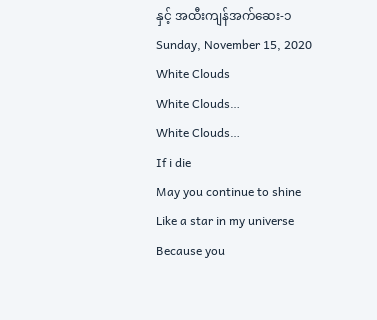နှင့် အထီးကျန်အက်ဆေး-၁
Sunday, November 15, 2020
White Clouds
White Clouds…
White Clouds…
If i die
May you continue to shine
Like a star in my universe
Because you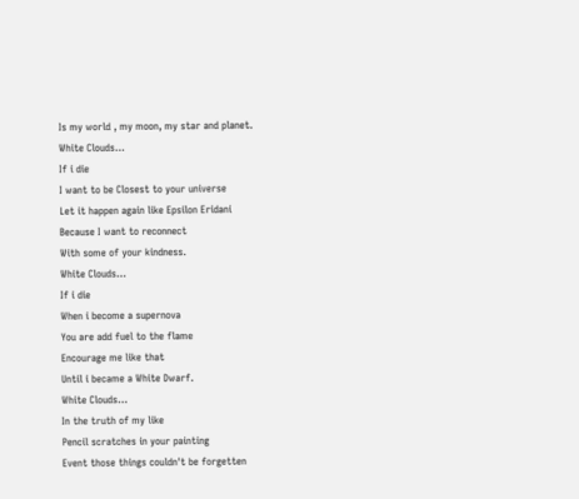Is my world , my moon, my star and planet.
White Clouds…
If i die
I want to be Closest to your universe
Let it happen again like Epsilon Eridani
Because I want to reconnect
With some of your kindness.
White Clouds…
If i die
When i become a supernova
You are add fuel to the flame
Encourage me like that
Until i became a White Dwarf.
White Clouds…
In the truth of my like
Pencil scratches in your painting
Event those things couldn't be forgetten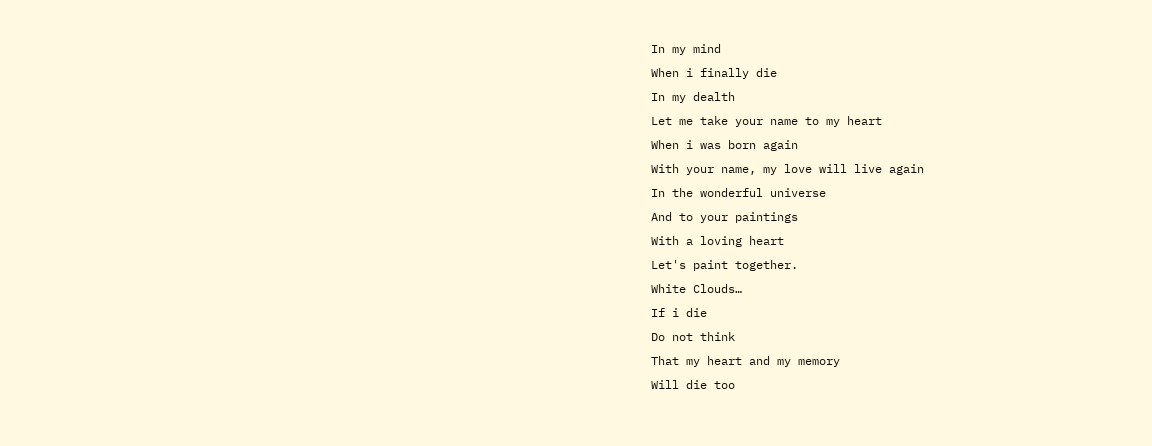In my mind
When i finally die
In my dealth
Let me take your name to my heart
When i was born again
With your name, my love will live again
In the wonderful universe
And to your paintings
With a loving heart
Let's paint together.
White Clouds…
If i die
Do not think
That my heart and my memory
Will die too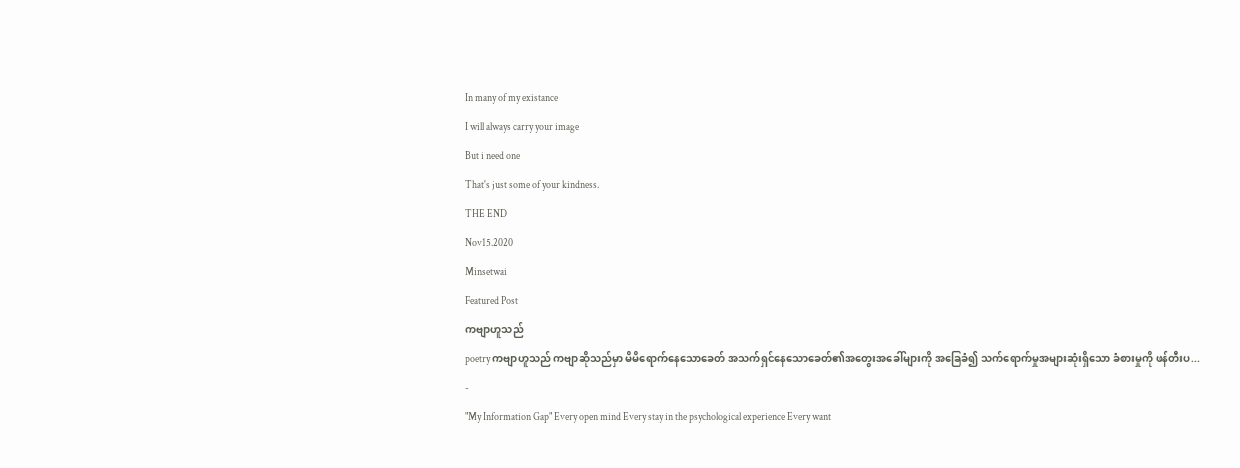In many of my existance
I will always carry your image
But i need one
That's just some of your kindness.
THE END
Nov15.2020
Minsetwai
Featured Post
ကဗျာဟူသည်
poetry ကဗျာဟူသည် ကဗျာဆိုသည်မှာ မိမိရောက်နေသောခေတ် အသက်ရှင်နေသောခေတ်၏အတွေးအခေါ်များကို အခြေခံ၍ သက်ရောက်မှုအများဆုံးရှိသော ခံစားမှုကို ဖန်တီးပ...
-
"My Information Gap" Every open mind Every stay in the psychological experience Every want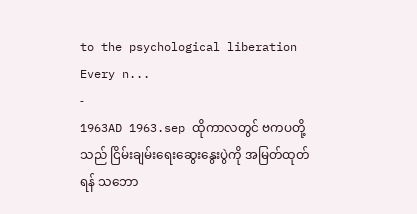to the psychological liberation Every n...
-
1963AD 1963.sep ထိုကာလတွင် ဗကပတို့သည် ငြိမ်းချမ်းရေးဆွေးနွေးပွဲကို အမြတ်ထုတ်ရန် သဘော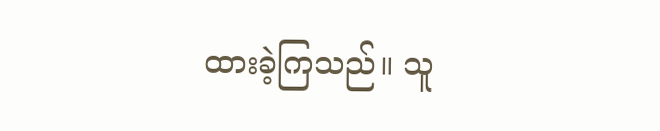ထားခဲ့ကြသည်။ သူ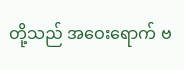တို့သည် အဝေးရောက် ဗ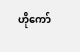ဟိုကော်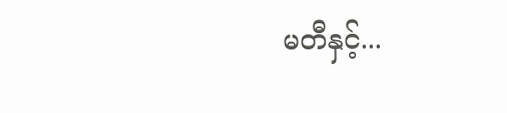မတီနှင့်...